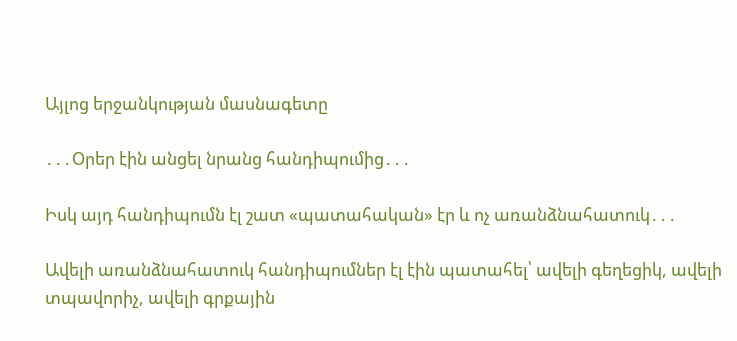Այլոց երջանկության մասնագետը

․․․Օրեր էին անցել նրանց հանդիպումից․․․

Իսկ այդ հանդիպումն էլ շատ «պատահական» էր և ոչ առանձնահատուկ․․․

Ավելի առանձնահատուկ հանդիպումներ էլ էին պատահել՝ ավելի գեղեցիկ, ավելի տպավորիչ, ավելի գրքային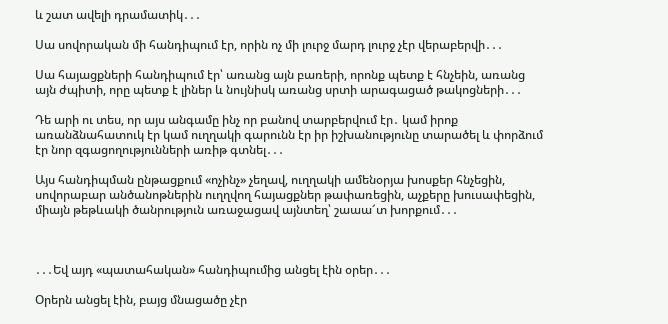և շատ ավելի դրամատիկ․․․

Սա սովորական մի հանդիպում էր, որին ոչ մի լուրջ մարդ լուրջ չէր վերաբերվի․․․

Սա հայացքների հանդիպում էր՝ առանց այն բառերի, որոնք պետք է հնչեին, առանց այն ժպիտի, որը պետք է լիներ և նույնիսկ առանց սրտի արագացած թակոցների․․․

Դե արի ու տես, որ այս անգամը ինչ որ բանով տարբերվում էր․ կամ իրոք առանձնահատուկ էր կամ ուղղակի գարունն էր իր իշխանությունը տարածել և փորձում էր նոր զգացողությունների առիթ գտնել․․․

Այս հանդիպման ընթացքում «ոչինչ» չեղավ, ուղղակի ամենօրյա խոսքեր հնչեցին, սովորաբար անծանոթներին ուղղվող հայացքներ թափառեցին, աչքերը խուսափեցին, միայն թեթևակի ծանրություն առաջացավ այնտեղ՝ շաաա՜տ խորքում․․․



․․․Եվ այդ «պատահական» հանդիպումից անցել էին օրեր․․․

Օրերն անցել էին, բայց մնացածը չէր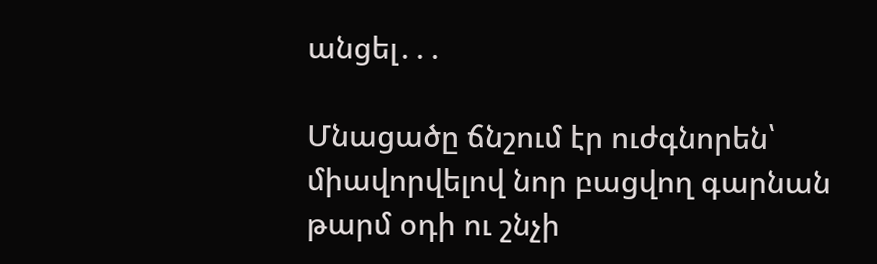անցել․․․

Մնացածը ճնշում էր ուժգնորեն՝ միավորվելով նոր բացվող գարնան թարմ օդի ու շնչի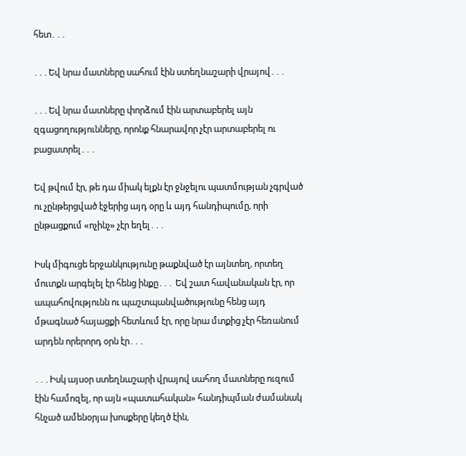հետ․․․

․․․Եվ նրա մատները սահում էին ստեղնաշարի վրայով․․․

․․․Եվ նրա մատները փորձում էին արտաբերել այն զգացողությունները, որոնք հնարավոր չէր արտաբերել ու բացատրել․․․

Եվ թվում էր, թե դա միակ ելքն էր ջնջելու պատմության չգրված ու չընթերցված էջերից այդ օրը և այդ հանդիպումը, որի ընթացքում «ոչինչ» չէր եղել․․․

Իսկ միգուցե երջանկությունը թաքնված էր այնտեղ, որտեղ մուտքն արգելել էր հենց ինքը․․․ Եվ շատ հավանական էր, որ ապահովությունն ու պաշտպանվածությունը հենց այդ մթագնած հայացքի հետևում էր, որը նրա մտքից չէր հեռանում արդեն որերորդ օրն էր․․․

․․․Իսկ այսօր ստեղնաշարի վրայով սահող մատները ուզում էին համոզել, որ այն «պատահական» հանդիպման ժամանակ հնչած ամենօրյա խոսքերը կեղծ էին,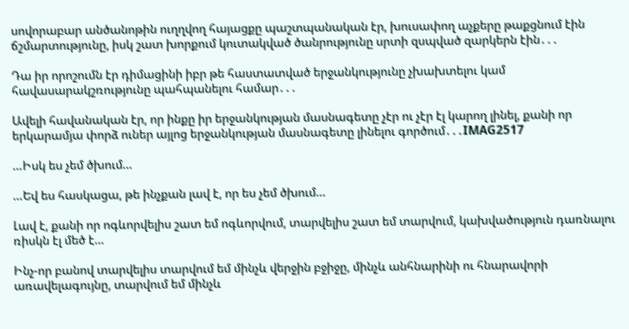սովորաբար անծանոթին ուղղվող հայացքը պաշտպանական էր, խուսափող աչքերը թաքցնում էին ճշմարտությունը, իսկ շատ խորքում կուտակված ծանրությունը սրտի զսպված զարկերն էին․․․

Դա իր որոշումն էր դիմացինի իբր թե հաստատված երջանկությունը չխախտելու կամ հավասարակշռությունը պահպանելու համար․․․

Ավելի հավանական էր, որ ինքը իր երջանկության մասնագետը չէր ու չէր էլ կարող լինել, քանի որ երկարամյա փորձ ուներ այլոց երջանկության մասնագետը լինելու գործում․․․IMAG2517

…Իսկ ես չեմ ծխում…

…Եվ ես հասկացա, թե ինչքան լավ է, որ ես չեմ ծխում…

Լավ է, քանի որ ոգևորվելիս շատ եմ ոգևորվում, տարվելիս շատ եմ տարվում, կախվածություն դառնալու ռիսկն էլ մեծ է…

Ինչ-որ բանով տարվելիս տարվում եմ մինչև վերջին բջիջը, մինչև անհնարինի ու հնարավորի առավելագույնը, տարվում եմ մինչև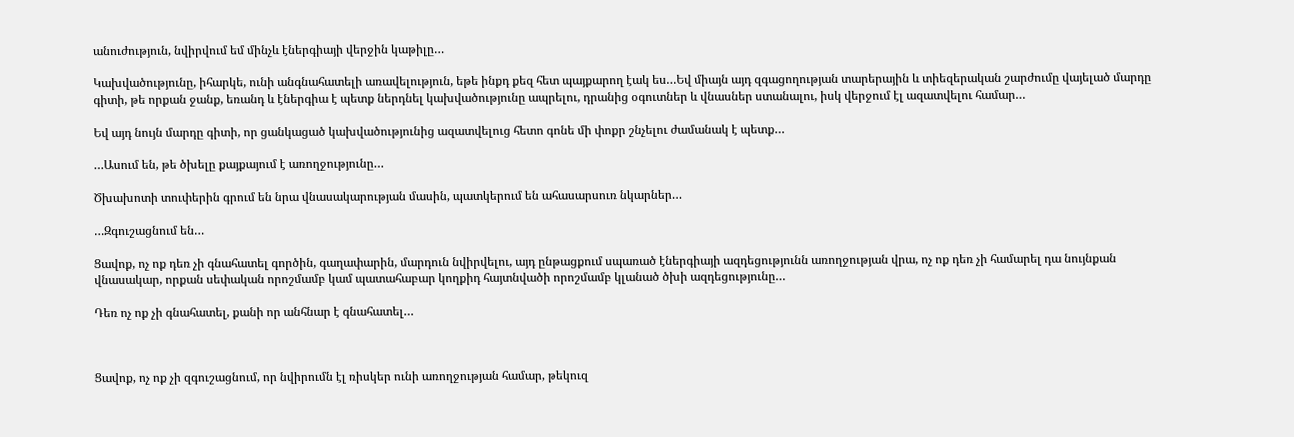անուժություն, նվիրվում եմ մինչև էներգիայի վերջին կաթիլը…

Կախվածությունը, իհարկե, ունի անգնահատելի առավելություն, եթե ինքդ քեզ հետ պայքարող էակ ես…Եվ միայն այդ զգացողության տարերային և տիեզերական շարժումը վայելած մարդը գիտի, թե որքան ջանք, եռանդ և էներգիա է պետք ներդնել կախվածությունը ապրելու, դրանից օգուտներ և վնասներ ստանալու, իսկ վերջում էլ ազատվելու համար…

Եվ այդ նույն մարդը գիտի, որ ցանկացած կախվածությունից ազատվելուց հետո գոնե մի փոքր շնչելու ժամանակ է պետք…

…Ասում են, թե ծխելը քայքայում է առողջությունը…

Ծխախոտի տուփերին գրում են նրա վնասակարության մասին, պատկերում են ահասարսուռ նկարներ…

…Զգուշացնում են…

Ցավոք, ոչ ոք դեռ չի գնահատել գործին, գաղափարին, մարդուն նվիրվելու, այդ ընթացքում սպառած էներգիայի ազդեցությունն առողջության վրա, ոչ ոք դեռ չի համարել դա նույնքան վնասակար, որքան սեփական որոշմամբ կամ պատահաբար կողքիդ հայտնվածի որոշմամբ կլանած ծխի ազդեցությունը…

Դեռ ոչ ոք չի գնահատել, քանի որ անհնար է գնահատել…



Ցավոք, ոչ ոք չի զգուշացնում, որ նվիրումն էլ ռիսկեր ունի առողջության համար, թեկուզ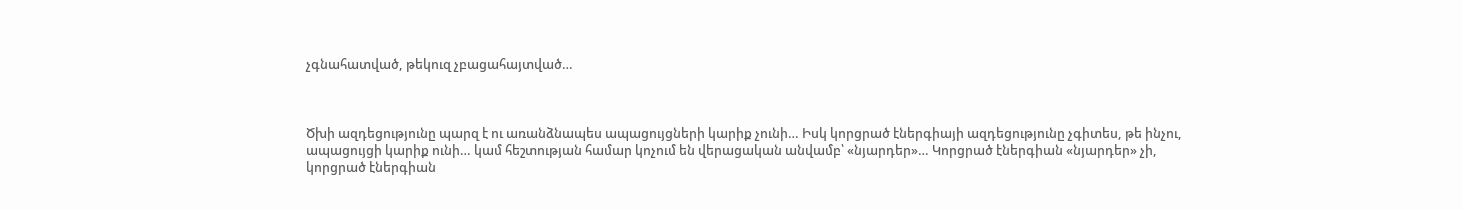չգնահատված, թեկուզ չբացահայտված…



Ծխի ազդեցությունը պարզ է ու առանձնապես ապացույցների կարիք չունի… Իսկ կորցրած էներգիայի ազդեցությունը չգիտես, թե ինչու, ապացույցի կարիք ունի… կամ հեշտության համար կոչում են վերացական անվամբ՝ «նյարդեր»… Կորցրած էներգիան «նյարդեր» չի, կորցրած էներգիան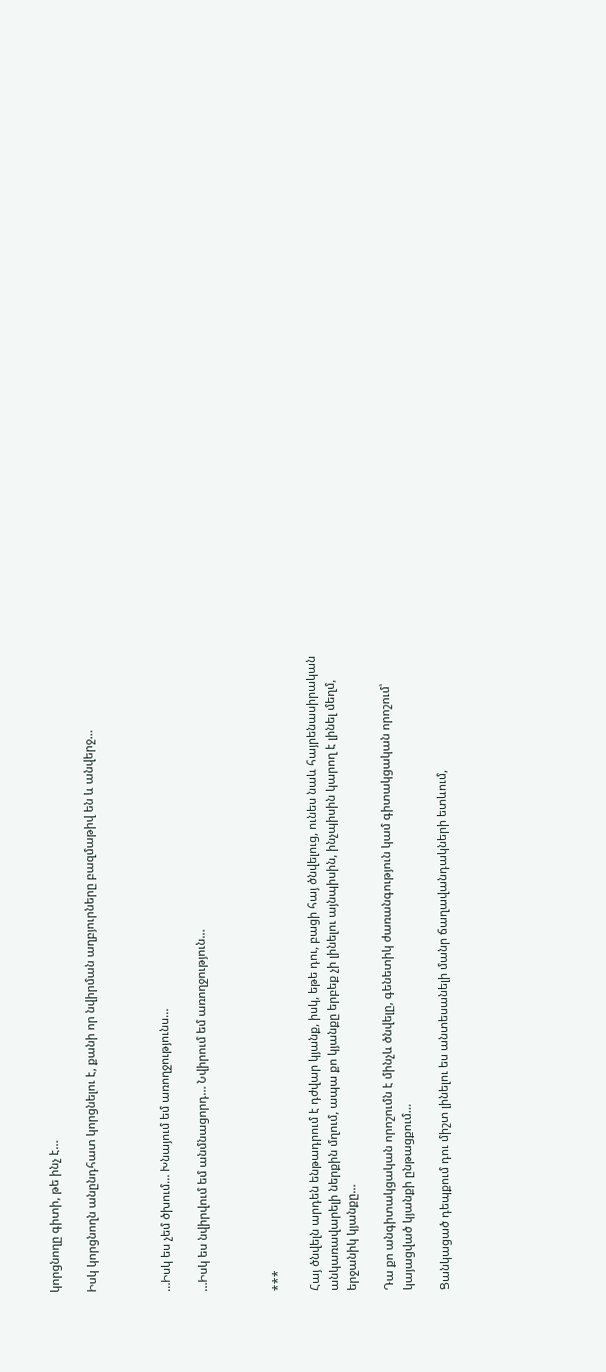կորցնողը գիտի, թե ինչ է…

Իսկ կորցնողն անընդհատ կորցնելու է, քանի որ նվիրման աղբյուրները բազմաթիվ են և անվերջ…



…Իսկ ես չեմ ծխում… Խնայում եմ առողջությունս…

…Իսկ ես նվիրվում եմ անմնացորդ… Նվիրում եմ առողջություն…



***

Հայ ծնվելն արդեն ենթադրում է դժվար կյանք, իսկ, եթե դու, բացի հայ ծնվելուց, ունես նաև հայրենասիրական անկառավարելի ներքին մղում, ապա քո կյանքը երբեք չի լինելու այնպիսին, ինչպիսին կարող է լինել մեղմ, երջանիկ կյանքը…

Դա քո անգիտակցական որոշումն է մինչև ծնվելը, գենետիկ ժառանգություն կամ գիտակցական որոշում՝ կայացված կյանքի ընթացքում…

Ցանկացած դեպքում դու միշտ լինելու ես անտեսանելի մանր ճաղավանդակների ետևում,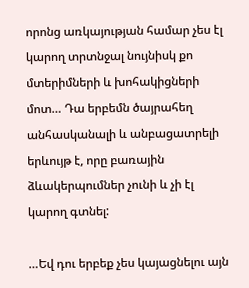որոնց առկայության համար չես էլ կարող տրտնջալ նույնիսկ քո մտերիմների և խոհակիցների մոտ… Դա երբեմն ծայրահեղ անհասկանալի և անբացատրելի երևույթ է, որը բառային ձևակերպումներ չունի և չի էլ կարող գտնել:

…Եվ դու երբեք չես կայացնելու այն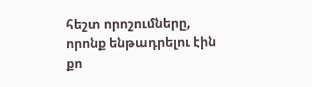հեշտ որոշումները, որոնք ենթադրելու էին քո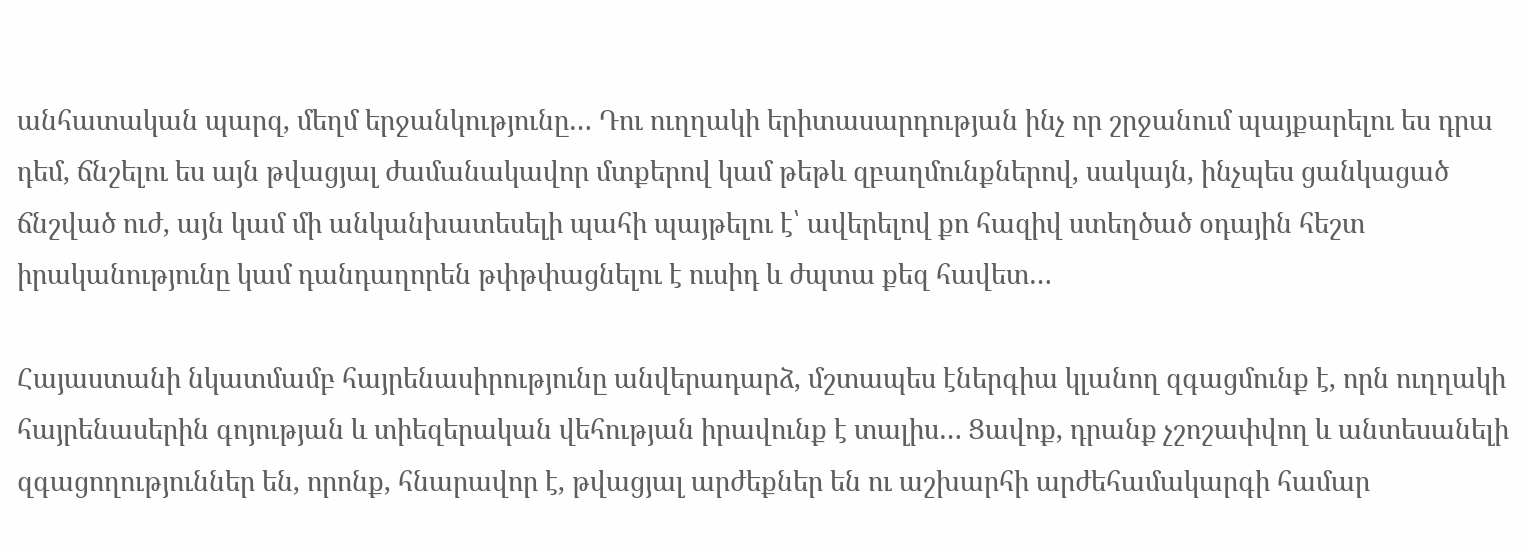անհատական պարզ, մեղմ երջանկությունը… Դու ուղղակի երիտասարդության ինչ որ շրջանում պայքարելու ես դրա դեմ, ճնշելու ես այն թվացյալ ժամանակավոր մտքերով կամ թեթև զբաղմունքներով, սակայն, ինչպես ցանկացած ճնշված ուժ, այն կամ մի անկանխատեսելի պահի պայթելու է՝ ավերելով քո հազիվ ստեղծած օդային հեշտ իրականությունը կամ դանդաղորեն թփթփացնելու է ուսիդ և ժպտա քեզ հավետ…

Հայաստանի նկատմամբ հայրենասիրությունը անվերադարձ, մշտապես էներգիա կլանող զգացմունք է, որն ուղղակի հայրենասերին գոյության և տիեզերական վեհության իրավունք է տալիս… Ցավոք, դրանք չշոշափվող և անտեսանելի զգացողություններ են, որոնք, հնարավոր է, թվացյալ արժեքներ են ու աշխարհի արժեհամակարգի համար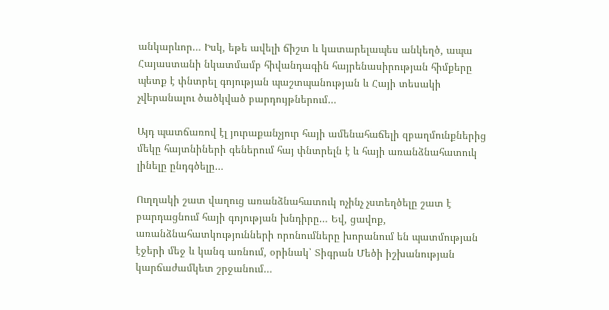անկարևոր… Իսկ, եթե ավելի ճիշտ և կատարելապես անկեղծ, ապա Հայաստանի նկատմամբ հիվանդագին հայրենասիրության հիմքերը պետք է փնտրել գոյության պաշտպանության և Հայի տեսակի չվերանալու ծածկված բարդույթներում…

Այդ պատճառով էլ յուրաքանչյուր հայի ամենահաճելի զբաղմունքներից մեկը հայտնիների գեներում հայ փնտրելն է և հայի առանձնահատուկ լինելը ընդգծելը…

Ուղղակի շատ վաղուց առանձնահատուկ ոչինչ չստեղծելը շատ է բարդացնում հայի գոյության խնդիրը… Եվ, ցավոք, առանձնահատկությունների որոնումները խորանում են պատմության էջերի մեջ և կանգ առնում, օրինակ՝ Տիգրան Մեծի իշխանության կարճաժամկետ շրջանում…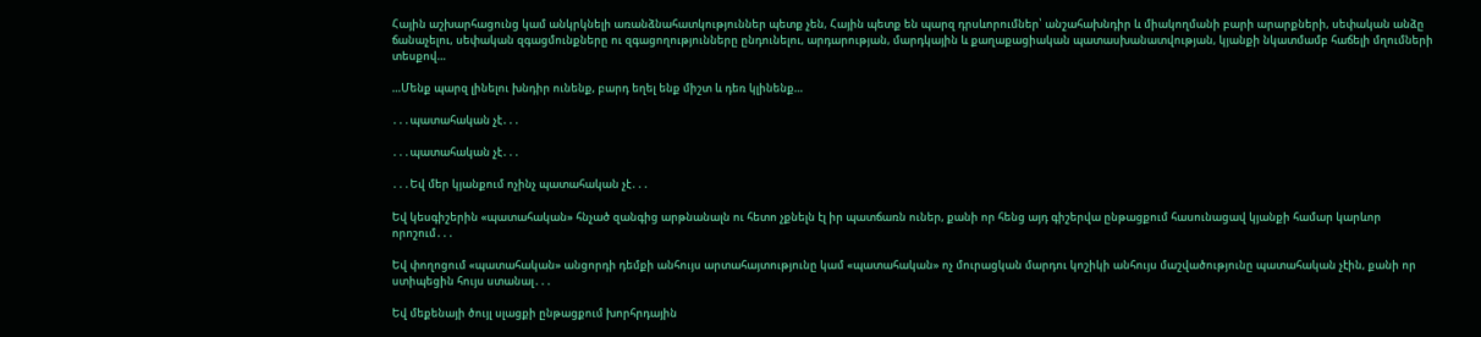Հային աշխարհացունց կամ անկրկնելի առանձնահատկություններ պետք չեն, Հային պետք են պարզ դրսևորումներ՝ անշահախնդիր և միակողմանի բարի արարքների, սեփական անձը ճանաչելու, սեփական զգացմունքները ու զգացողությունները ընդունելու, արդարության, մարդկային և քաղաքացիական պատասխանատվության, կյանքի նկատմամբ հաճելի մղումների տեսքով…

…Մենք պարզ լինելու խնդիր ունենք, բարդ եղել ենք միշտ և դեռ կլինենք…

․․․պատահական չէ․․․

․․․պատահական չէ․․․

․․․Եվ մեր կյանքում ոչինչ պատահական չէ․․․

Եվ կեսգիշերին «պատահական» հնչած զանգից արթնանալն ու հետո չքնելն էլ իր պատճառն ուներ, քանի որ հենց այդ գիշերվա ընթացքում հասունացավ կյանքի համար կարևոր որոշում․․․

Եվ փողոցում «պատահական» անցորդի դեմքի անհույս արտահայտությունը կամ «պատահական» ոչ մուրացկան մարդու կոշիկի անհույս մաշվածությունը պատահական չէին, քանի որ ստիպեցին հույս ստանալ․․․

Եվ մեքենայի ծույլ սլացքի ընթացքում խորհրդային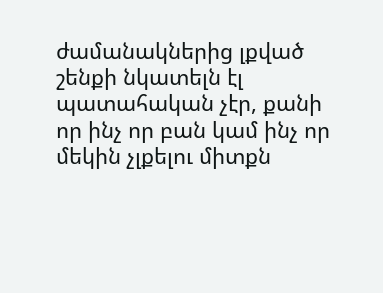ժամանակներից լքված շենքի նկատելն էլ պատահական չէր, քանի որ ինչ որ բան կամ ինչ որ մեկին չլքելու միտքն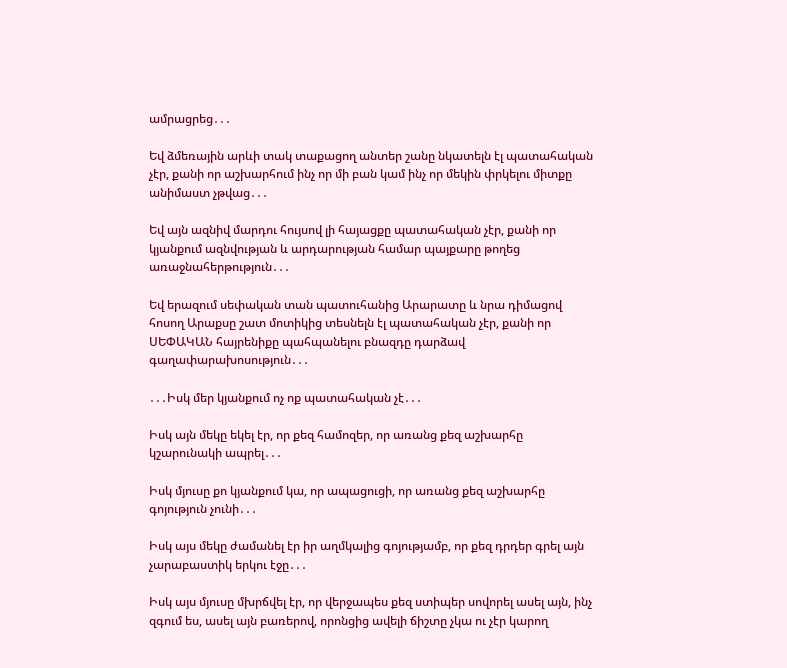ամրացրեց․․․

Եվ ձմեռային արևի տակ տաքացող անտեր շանը նկատելն էլ պատահական չէր, քանի որ աշխարհում ինչ որ մի բան կամ ինչ որ մեկին փրկելու միտքը անիմաստ չթվաց․․․

Եվ այն ազնիվ մարդու հույսով լի հայացքը պատահական չէր, քանի որ կյանքում ազնվության և արդարության համար պայքարը թողեց առաջնահերթություն․․․

Եվ երազում սեփական տան պատուհանից Արարատը և նրա դիմացով հոսող Արաքսը շատ մոտիկից տեսնելն էլ պատահական չէր, քանի որ ՍԵՓԱԿԱՆ հայրենիքը պահպանելու բնազդը դարձավ գաղափարախոսություն․․․

․․․Իսկ մեր կյանքում ոչ ոք պատահական չէ․․․

Իսկ այն մեկը եկել էր, որ քեզ համոզեր, որ առանց քեզ աշխարհը կշարունակի ապրել․․․

Իսկ մյուսը քո կյանքում կա, որ ապացուցի, որ առանց քեզ աշխարհը գոյություն չունի․․․

Իսկ այս մեկը ժամանել էր իր աղմկալից գոյությամբ, որ քեզ դրդեր գրել այն չարաբաստիկ երկու էջը․․․

Իսկ այս մյուսը մխրճվել էր, որ վերջապես քեզ ստիպեր սովորել ասել այն, ինչ զգում ես, ասել այն բառերով, որոնցից ավելի ճիշտը չկա ու չէր կարող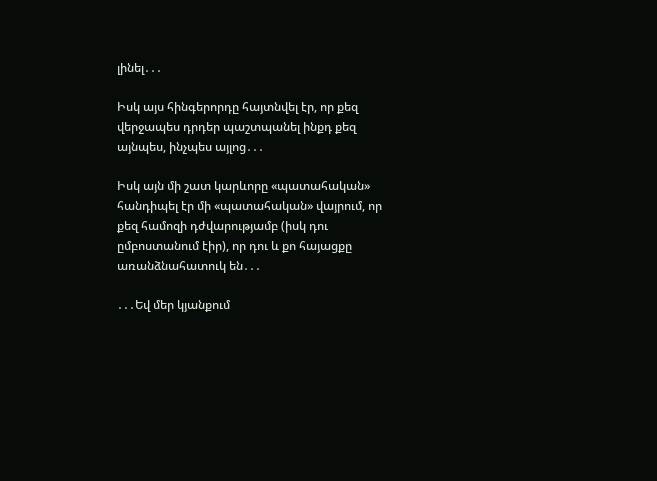լինել․․․

Իսկ այս հինգերորդը հայտնվել էր, որ քեզ վերջապես դրդեր պաշտպանել ինքդ քեզ այնպես, ինչպես այլոց․․․

Իսկ այն մի շատ կարևորը «պատահական» հանդիպել էր մի «պատահական» վայրում, որ քեզ համոզի դժվարությամբ (իսկ դու ըմբոստանում էիր), որ դու և քո հայացքը առանձնահատուկ են․․․

․․․Եվ մեր կյանքում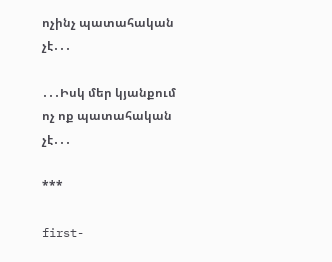ոչինչ պատահական չէ․․․

․․․Իսկ մեր կյանքում ոչ ոք պատահական չէ․․․

***

first-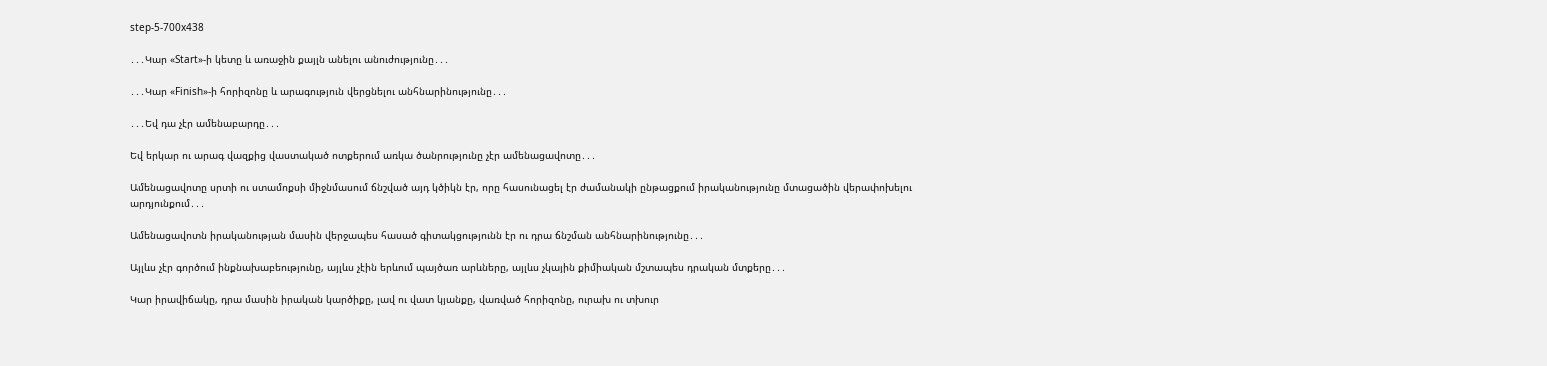step-5-700x438

․․․Կար «Start»-ի կետը և առաջին քայլն անելու անուժությունը․․․

․․․Կար «Finish»-ի հորիզոնը և արագություն վերցնելու անհնարինությունը․․․

․․․Եվ դա չէր ամենաբարդը․․․

Եվ երկար ու արագ վազքից վաստակած ոտքերում առկա ծանրությունը չէր ամենացավոտը․․․

Ամենացավոտը սրտի ու ստամոքսի միջնմասում ճնշված այդ կծիկն էր, որը հասունացել էր ժամանակի ընթացքում իրականությունը մտացածին վերափոխելու արդյունքում․․․

Ամենացավոտն իրականության մասին վերջապես հասած գիտակցությունն էր ու դրա ճնշման անհնարինությունը․․․

Այլևս չէր գործում ինքնախաբեությունը, այլևս չէին երևում պայծառ արևները, այլևս չկային քիմիական մշտապես դրական մտքերը․․․

Կար իրավիճակը, դրա մասին իրական կարծիքը, լավ ու վատ կյանքը, վառված հորիզոնը, ուրախ ու տխուր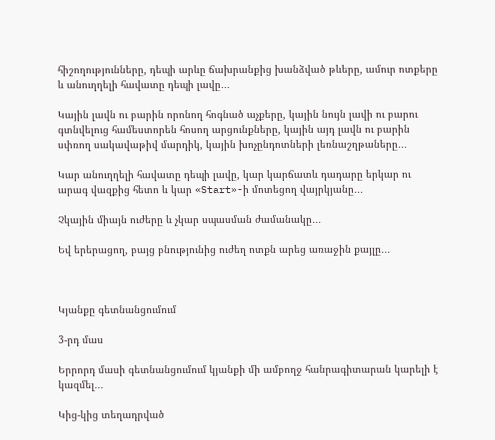հիշողությունները, դեպի արևը ճախրանքից խանձված թևերը, ամուր ոտքերը և անուղղելի հավատը դեպի լավը․․․

Կային լավն ու բարին որոնող հոգնած աչքերը, կային նույն լավի ու բարու գտնվելուց համեստորեն հոսող արցունքները, կային այդ լավն ու բարին սփռող սակավաթիվ մարդիկ, կային խոչընդոտների լեռնաշղթաները․․․

Կար անուղղելի հավատը դեպի լավը, կար կարճատև դադարը երկար ու արագ վազքից հետո և կար «Start»-ի մոտեցող վայրկյանը․․․

Չկային միայն ուժերը և չկար սպասման ժամանակը․․․

Եվ երերացող, բայց բնությունից ուժեղ ոտքն արեց առաջին քայլը․․․



Կյանքը գետնանցումում

3-րդ մաս

Երրորդ մասի գետնանցումում կյանքի մի ամբողջ հանրագիտարան կարելի է կազմել․․․

Կից-կից տեղադրված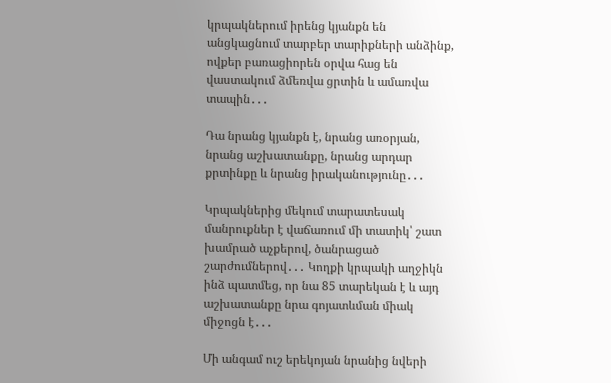կրպակներում իրենց կյանքն են անցկացնում տարբեր տարիքների անձինք, ովքեր բառացիորեն օրվա հաց են վաստակում ձմեռվա ցրտին և ամառվա տապին․․․

Դա նրանց կյանքն է, նրանց առօրյան, նրանց աշխատանքը, նրանց արդար քրտինքը և նրանց իրականությունը․․․

Կրպակներից մեկում տարատեսակ մանրուքներ է վաճառում մի տատիկ՝ շատ խամրած աչքերով, ծանրացած շարժումներով․․․ Կողքի կրպակի աղջիկն ինձ պատմեց, որ նա 85 տարեկան է և այդ աշխատանքը նրա գոյատևման միակ միջոցն է․․․

Մի անգամ ուշ երեկոյան նրանից նվերի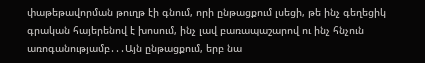փաթեթավորման թուղթ էի գնում, որի ընթացքում լսեցի, թե ինչ գեղեցիկ գրական հայերենով է խոսում, ինչ լավ բառապաշարով ու ինչ հնչուն առոգանությամբ․․․Այն ընթացքում, երբ նա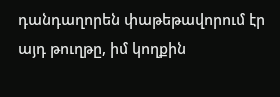դանդաղորեն փաթեթավորում էր այդ թուղթը, իմ կողքին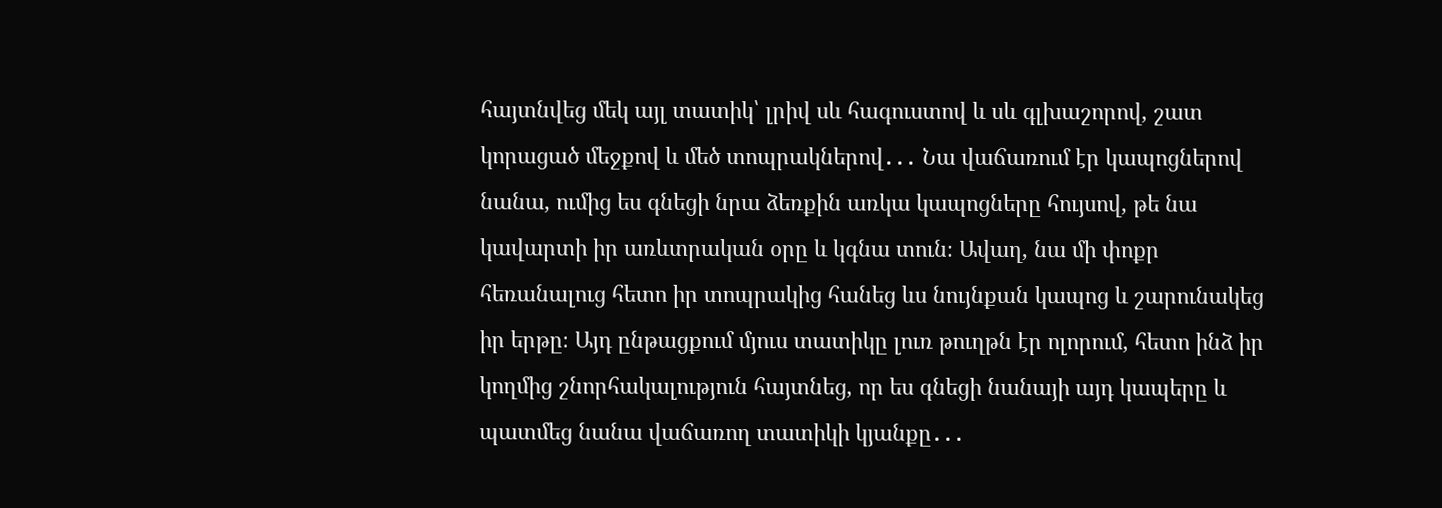հայտնվեց մեկ այլ տատիկ՝ լրիվ սև հագուստով և սև գլխաշորով, շատ կորացած մեջքով և մեծ տոպրակներով․․․ Նա վաճառում էր կապոցներով նանա, ումից ես գնեցի նրա ձեռքին առկա կապոցները հույսով, թե նա կավարտի իր առևտրական օրը և կգնա տուն։ Ավաղ, նա մի փոքր հեռանալուց հետո իր տոպրակից հանեց ևս նույնքան կապոց և շարունակեց իր երթը։ Այդ ընթացքում մյուս տատիկը լուռ թուղթն էր ոլորում, հետո ինձ իր կողմից շնորհակալություն հայտնեց, որ ես գնեցի նանայի այդ կապերը և պատմեց նանա վաճառող տատիկի կյանքը․․․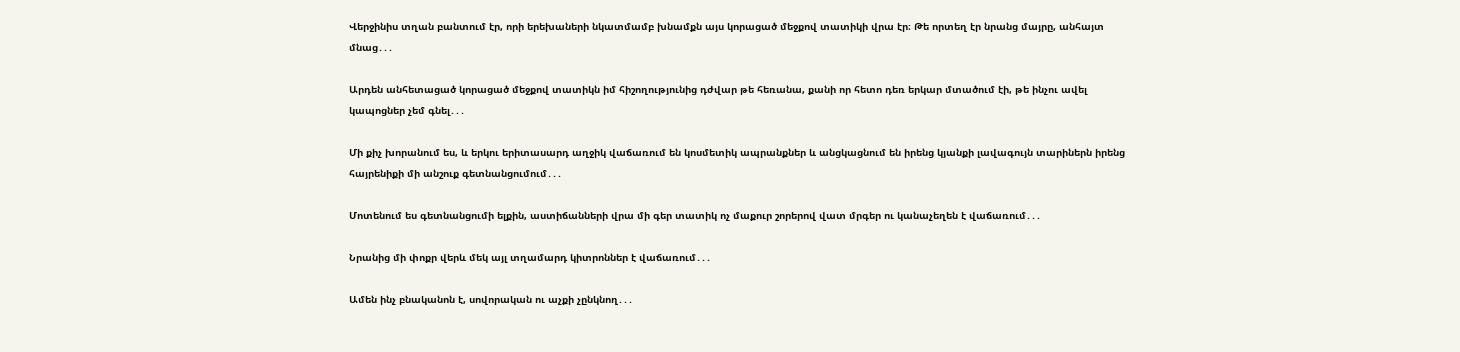Վերջինիս տղան բանտում էր, որի երեխաների նկատմամբ խնամքն այս կորացած մեջքով տատիկի վրա էր։ Թե որտեղ էր նրանց մայրը, անհայտ մնաց․․․

Արդեն անհետացած կորացած մեջքով տատիկն իմ հիշողությունից դժվար թե հեռանա, քանի որ հետո դեռ երկար մտածում էի, թե ինչու ավել կապոցներ չեմ գնել․․․

Մի քիչ խորանում ես, և երկու երիտասարդ աղջիկ վաճառում են կոսմետիկ ապրանքներ և անցկացնում են իրենց կյանքի լավագույն տարիներն իրենց հայրենիքի մի անշուք գետնանցումում․․․

Մոտենում ես գետնանցումի ելքին, աստիճանների վրա մի գեր տատիկ ոչ մաքուր շորերով վատ մրգեր ու կանաչեղեն է վաճառում․․․

Նրանից մի փոքր վերև մեկ այլ տղամարդ կիտրոններ է վաճառում․․․

Ամեն ինչ բնականոն է, սովորական ու աչքի չընկնող․․․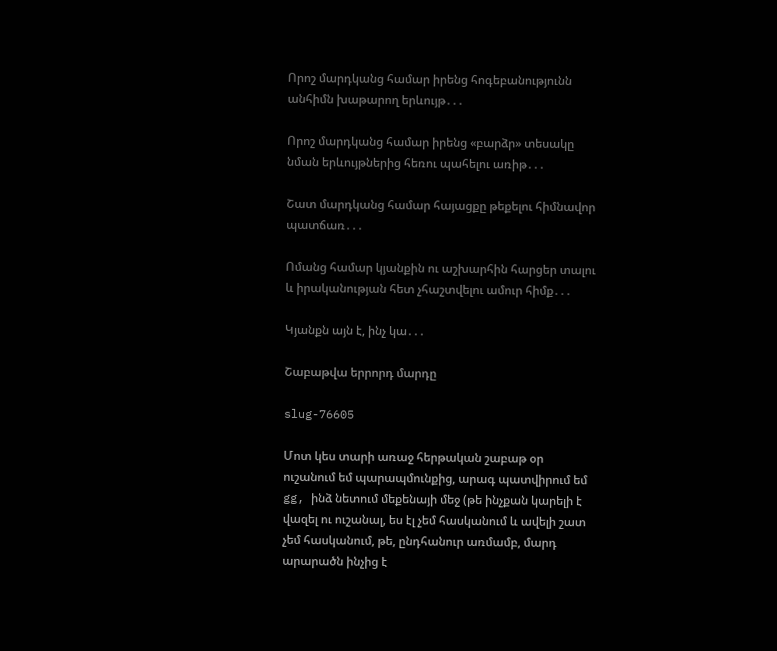Որոշ մարդկանց համար իրենց հոգեբանությունն անհիմն խաթարող երևույթ․․․

Որոշ մարդկանց համար իրենց «բարձր» տեսակը նման երևույթներից հեռու պահելու առիթ․․․

Շատ մարդկանց համար հայացքը թեքելու հիմնավոր պատճառ․․․

Ոմանց համար կյանքին ու աշխարհին հարցեր տալու և իրականության հետ չհաշտվելու ամուր հիմք․․․

Կյանքն այն է, ինչ կա․․․

Շաբաթվա երրորդ մարդը

slug-76605

Մոտ կես տարի առաջ հերթական շաբաթ օր ուշանում եմ պարապմունքից, արագ պատվիրում եմ gg, ինձ նետում մեքենայի մեջ (թե ինչքան կարելի է վազել ու ուշանալ, ես էլ չեմ հասկանում և ավելի շատ չեմ հասկանում, թե, ընդհանուր առմամբ, մարդ արարածն ինչից է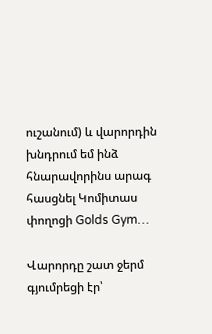ուշանում) և վարորդին խնդրում եմ ինձ հնարավորինս արագ հասցնել Կոմիտաս փողոցի Golds Gym…

Վարորդը շատ ջերմ գյումրեցի էր՝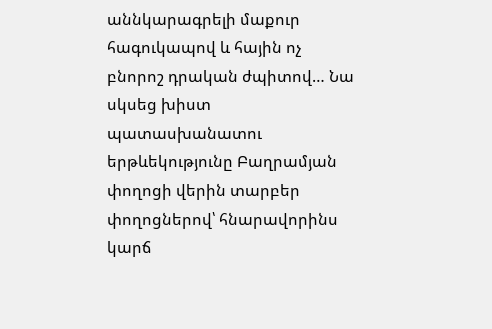աննկարագրելի մաքուր հագուկապով և հային ոչ բնորոշ դրական ժպիտով… Նա սկսեց խիստ պատասխանատու երթևեկությունը Բաղրամյան փողոցի վերին տարբեր փողոցներով՝ հնարավորինս կարճ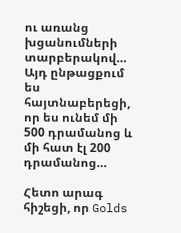ու առանց խցանումների տարբերակով… Այդ ընթացքում ես հայտնաբերեցի, որ ես ունեմ մի 500 դրամանոց և մի հատ էլ 200 դրամանոց…

Հետո արագ հիշեցի, որ Golds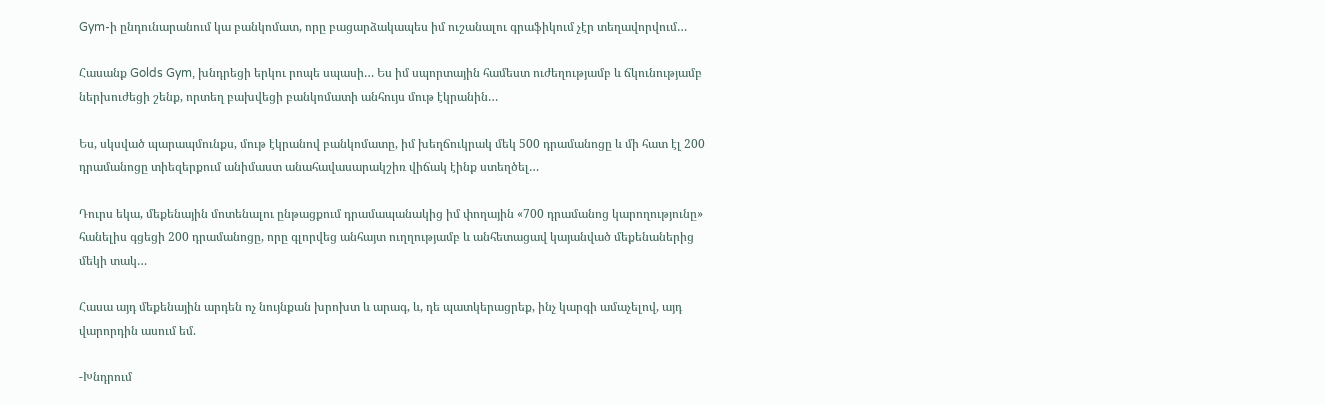Gym-ի ընդունարանում կա բանկոմատ, որը բացարձակապես իմ ուշանալու գրաֆիկում չէր տեղավորվում…

Հասանք Golds Gym, խնդրեցի երկու րոպե սպասի… Ես իմ սպորտային համեստ ուժեղությամբ և ճկունությամբ ներխուժեցի շենք, որտեղ բախվեցի բանկոմատի անհույս մութ էկրանին…

Ես, սկսված պարապմունքս, մութ էկրանով բանկոմատը, իմ խեղճուկրակ մեկ 500 դրամանոցը և մի հատ էլ 200 դրամանոցը տիեզերքում անիմաստ անահավասարակշիռ վիճակ էինք ստեղծել…

Դուրս եկա, մեքենային մոտենալու ընթացքում դրամապանակից իմ փողային «700 դրամանոց կարողությունը» հանելիս գցեցի 200 դրամանոցը, որը գլորվեց անհայտ ուղղությամբ և անհետացավ կայանված մեքենաներից մեկի տակ…

Հասա այդ մեքենային արդեն ոչ նույնքան խրոխտ և արագ, և, դե պատկերացրեք, ինչ կարգի ամաչելով, այդ վարորդին ասում եմ.

-Խնդրում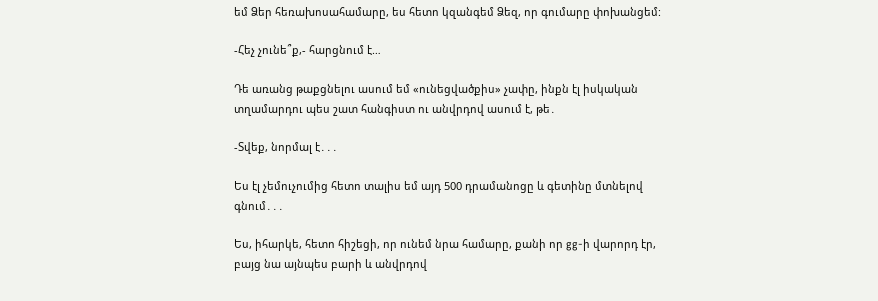եմ Ձեր հեռախոսահամարը, ես հետո կզանգեմ Ձեզ, որ գումարը փոխանցեմ:

-Հեչ չունե՞ք,- հարցնում է…

Դե առանց թաքցնելու ասում եմ «ունեցվածքիս» չափը, ինքն էլ իսկական տղամարդու պես շատ հանգիստ ու անվրդով ասում է, թե․

-Տվեք, նորմալ է․․․

Ես էլ չեմուչումից հետո տալիս եմ այդ 500 դրամանոցը և գետինը մտնելով գնում․․․

Ես, իհարկե, հետո հիշեցի, որ ունեմ նրա համարը, քանի որ gg-ի վարորդ էր, բայց նա այնպես բարի և անվրդով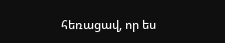հեռացավ, որ ես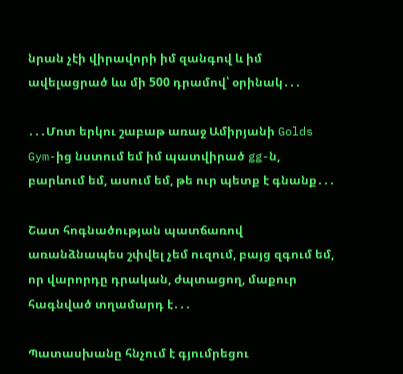նրան չէի վիրավորի իմ զանգով և իմ ավելացրած ևս մի 500 դրամով՝ օրինակ․․․

․․․Մոտ երկու շաբաթ առաջ Ամիրյանի Golds Gym-ից նստում եմ իմ պատվիրած gg-ն, բարևում եմ, ասում եմ, թե ուր պետք է գնանք․․․

Շատ հոգնածության պատճառով առանձնապես շփվել չեմ ուզում, բայց զգում եմ, որ վարորդը դրական, ժպտացող, մաքուր հագնված տղամարդ է․․․

Պատասխանը հնչում է գյումրեցու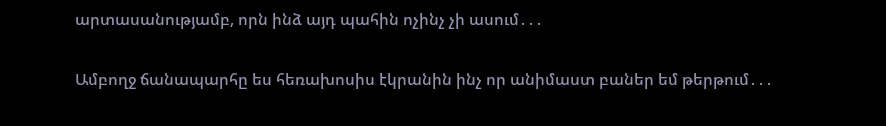արտասանությամբ, որն ինձ այդ պահին ոչինչ չի ասում․․․

Ամբողջ ճանապարհը ես հեռախոսիս էկրանին ինչ որ անիմաստ բաներ եմ թերթում․․․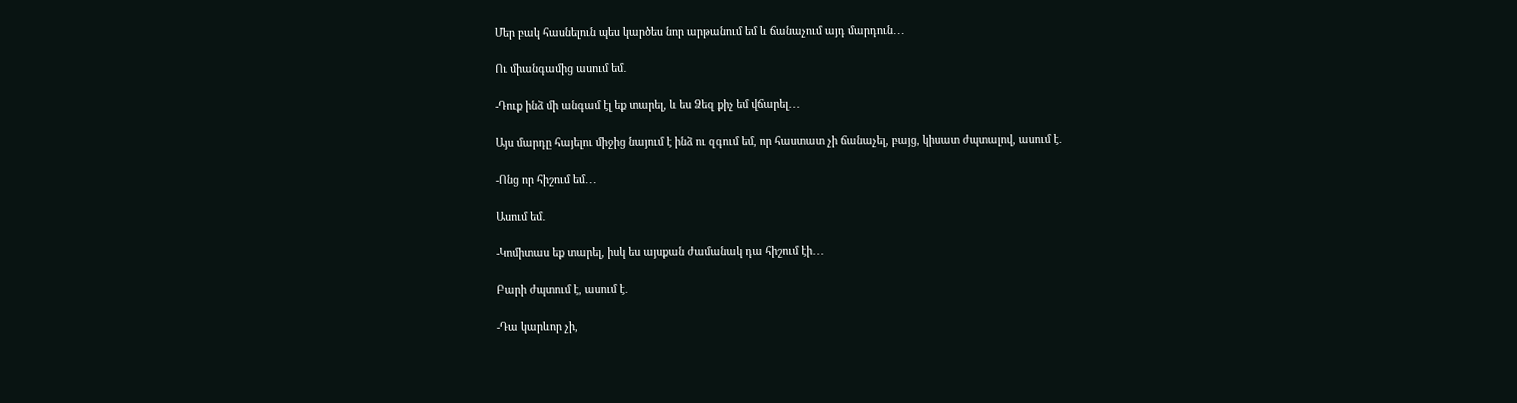Մեր բակ հասնելուն պես կարծես նոր արթանում եմ և ճանաչում այդ մարդուն․․․

Ու միանգամից ասում եմ․

-Դուք ինձ մի անգամ էլ եք տարել, և ես Ձեզ քիչ եմ վճարել․․․

Այս մարդը հայելու միջից նայում է ինձ ու զգում եմ, որ հաստատ չի ճանաչել, բայց, կիսատ ժպտալով, ասում է․

-Ոնց որ հիշում եմ․․․

Ասում եմ․

-Կոմիտաս եք տարել, իսկ ես այսքան ժամանակ դա հիշում էի․․․

Բարի ժպտում է, ասում է․

-Դա կարևոր չի,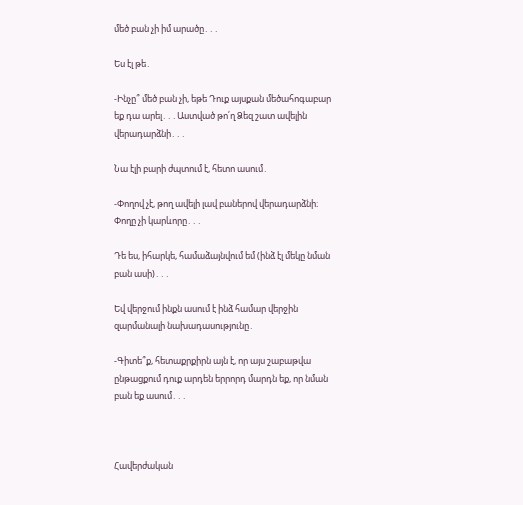մեծ բան չի իմ արածը․․․

Ես էլ թե․

-Ինչը՞ մեծ բան չի, եթե Դուք այսքան մեծահոգաբար եք դա արել․․․Աստված թո՛ղ Ձեզ շատ ավելին վերադարձնի․․․

Նա էլի բարի ժպտում է, հետո ասում․

-Փողով չէ, թող ավելի լավ բաներով վերադարձնի։ Փողը չի կարևորը․․․

Դե ես, իհարկե, համաձայնվում եմ (ինձ էլ մեկը նման բան ասի)․․․

Եվ վերջում ինքն ասում է ինձ համար վերջին զարմանալի նախադասությունը․

-Գիտե՞ք, հետաքրքիրն այն է, որ այս շաբաթվա ընթացքում դուք արդեն երրորդ մարդն եք, որ նման բան եք ասում․․․



Հավերժական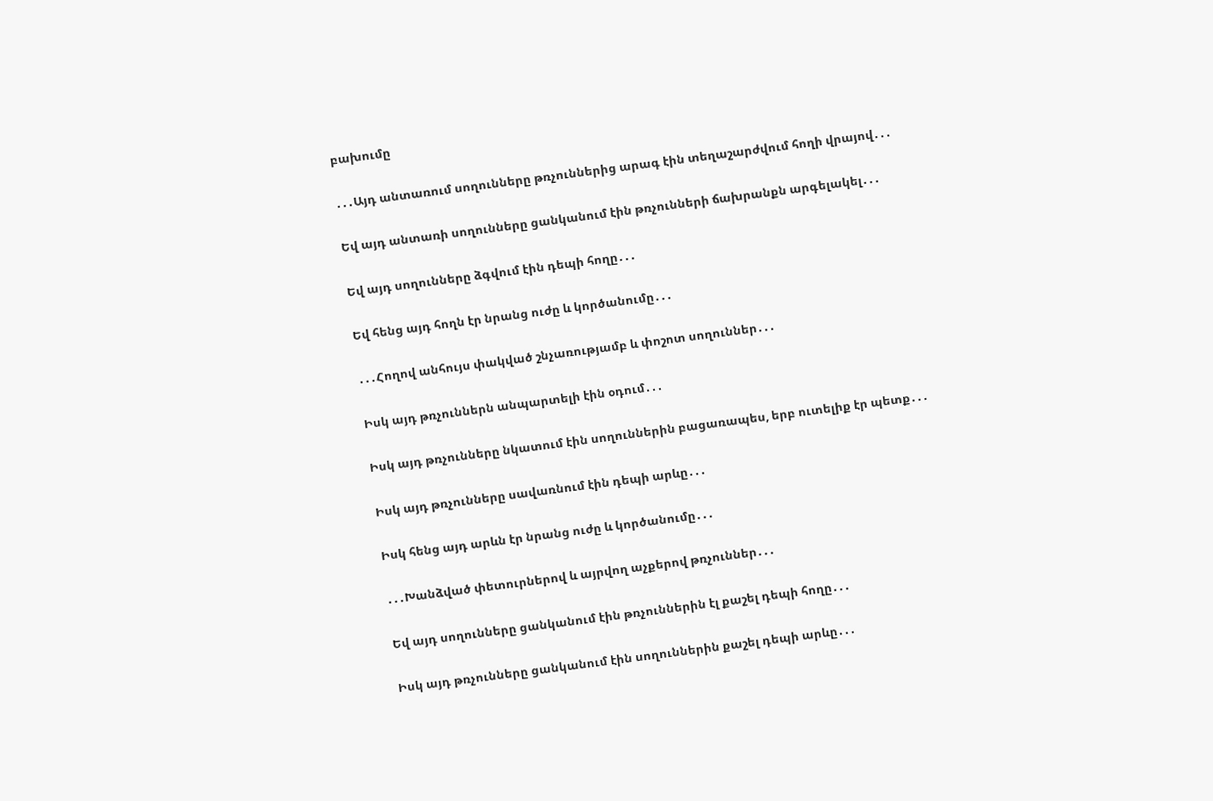բախումը

․․․Այդ անտառում սողունները թռչուններից արագ էին տեղաշարժվում հողի վրայով․․․

Եվ այդ անտառի սողունները ցանկանում էին թռչունների ճախրանքն արգելակել․․․

Եվ այդ սողունները ձգվում էին դեպի հողը․․․

Եվ հենց այդ հողն էր նրանց ուժը և կործանումը․․․

․․․Հողով անհույս փակված շնչառությամբ և փոշոտ սողուններ․․․

Իսկ այդ թռչուններն անպարտելի էին օդում․․․

Իսկ այդ թռչունները նկատում էին սողուններին բացառապես, երբ ուտելիք էր պետք․․․

Իսկ այդ թռչունները սավառնում էին դեպի արևը․․․

Իսկ հենց այդ արևն էր նրանց ուժը և կործանումը․․․

․․․Խանձված փետուրներով և այրվող աչքերով թռչուններ․․․

Եվ այդ սողունները ցանկանում էին թռչուններին էլ քաշել դեպի հողը․․․

Իսկ այդ թռչունները ցանկանում էին սողուններին քաշել դեպի արևը․․․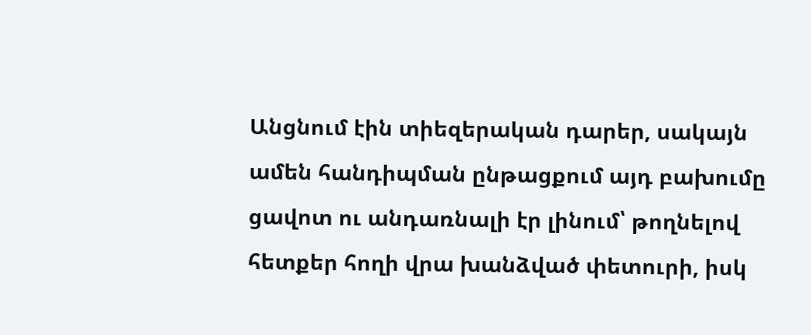Անցնում էին տիեզերական դարեր, սակայն ամեն հանդիպման ընթացքում այդ բախումը ցավոտ ու անդառնալի էր լինում՝ թողնելով հետքեր հողի վրա խանձված փետուրի, իսկ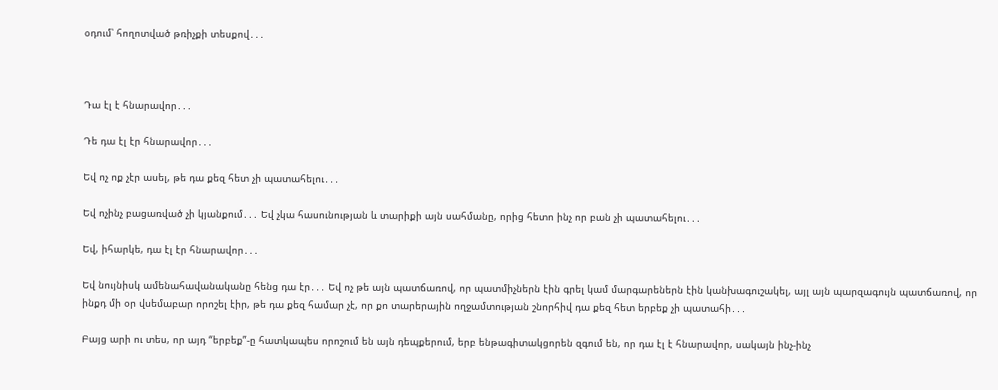օդում՝ հողոտված թռիչքի տեսքով․․․



Դա էլ է հնարավոր․․․

Դե դա էլ էր հնարավոր․․․

Եվ ոչ ոք չէր ասել, թե դա քեզ հետ չի պատահելու․․․

Եվ ոչինչ բացառված չի կյանքում․․․ Եվ չկա հասունության և տարիքի այն սահմանը, որից հետո ինչ որ բան չի պատահելու․․․

Եվ, իհարկե, դա էլ էր հնարավոր․․․

Եվ նույնիսկ ամենահավանականը հենց դա էր․․․ Եվ ոչ թե այն պատճառով, որ պատմիչներն էին գրել կամ մարգարեներն էին կանխագուշակել, այլ այն պարզագույն պատճառով, որ ինքդ մի օր վսեմաբար որոշել էիր, թե դա քեզ համար չէ, որ քո տարերային ողջամտության շնորհիվ դա քեզ հետ երբեք չի պատահի․․․

Բայց արի ու տես, որ այդ “երբեք”-ը հատկապես որոշում են այն դեպքերում, երբ ենթագիտակցորեն զգում են, որ դա էլ է հնարավոր, սակայն ինչ-ինչ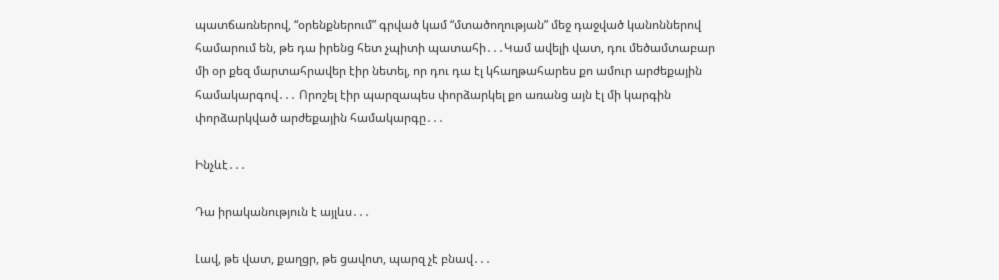պատճառներով, “օրենքներում” գրված կամ “մտածողության” մեջ դաջված կանոններով համարում են, թե դա իրենց հետ չպիտի պատահի․․․Կամ ավելի վատ, դու մեծամտաբար մի օր քեզ մարտահրավեր էիր նետել, որ դու դա էլ կհաղթահարես քո ամուր արժեքային համակարգով․․․ Որոշել էիր պարզապես փորձարկել քո առանց այն էլ մի կարգին փորձարկված արժեքային համակարգը․․․

Ինչևէ․․․

Դա իրականություն է այլևս․․․

Լավ, թե վատ, քաղցր, թե ցավոտ, պարզ չէ բնավ․․․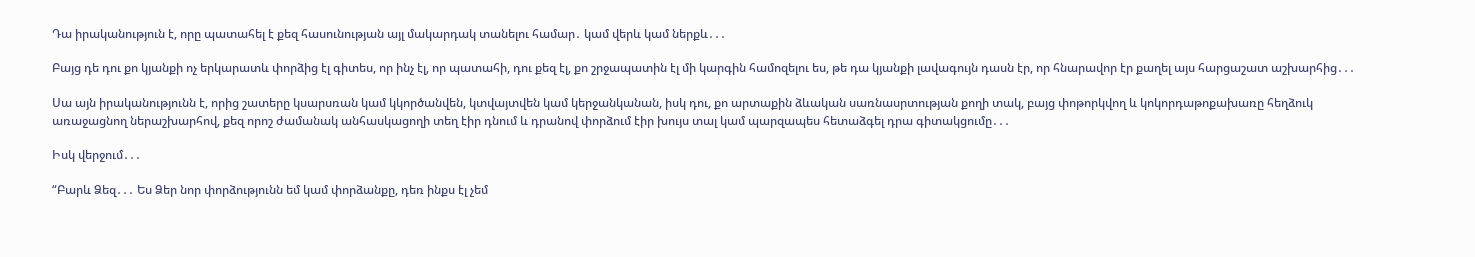Դա իրականություն է, որը պատահել է քեզ հասունության այլ մակարդակ տանելու համար․ կամ վերև կամ ներքև․․․

Բայց դե դու քո կյանքի ոչ երկարատև փորձից էլ գիտես, որ ինչ էլ, որ պատահի, դու քեզ էլ, քո շրջապատին էլ մի կարգին համոզելու ես, թե դա կյանքի լավագույն դասն էր, որ հնարավոր էր քաղել այս հարցաշատ աշխարհից․․․

Սա այն իրականությունն է, որից շատերը կսարսռան կամ կկործանվեն, կտվայտվեն կամ կերջանկանան, իսկ դու, քո արտաքին ձևական սառնասրտության քողի տակ, բայց փոթորկվող և կոկորդաթոքախառը հեղձուկ առաջացնող ներաշխարհով, քեզ որոշ ժամանակ անհասկացողի տեղ էիր դնում և դրանով փորձում էիր խույս տալ կամ պարզապես հետաձգել դրա գիտակցումը․․․

Իսկ վերջում․․․

“Բարև Ձեզ․․․ Ես Ձեր նոր փորձությունն եմ կամ փորձանքը, դեռ ինքս էլ չեմ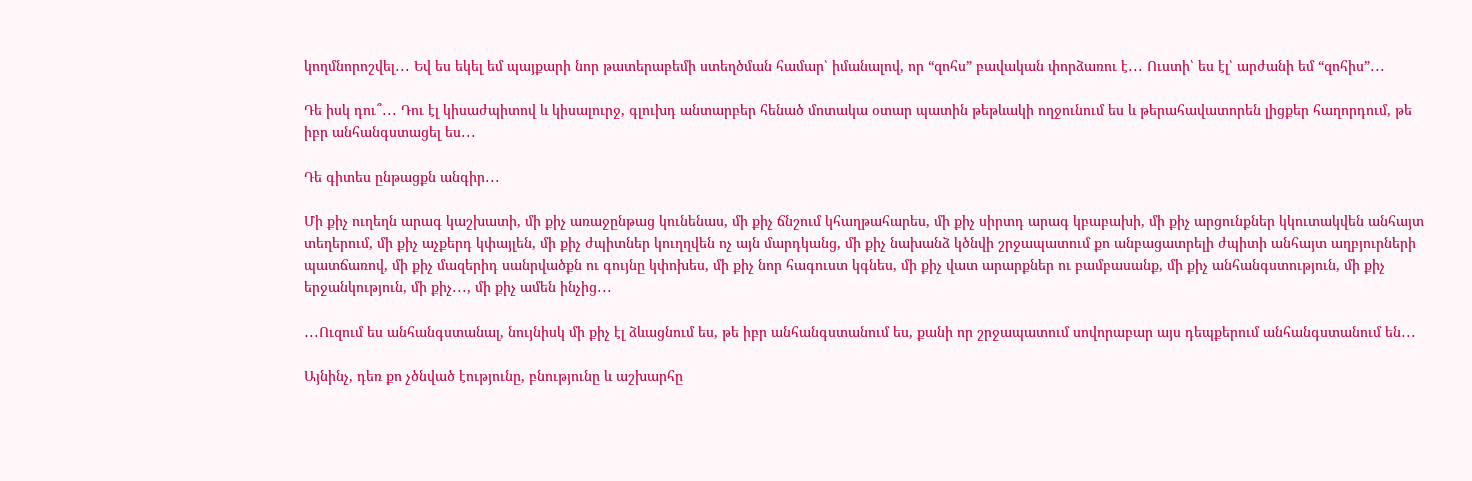կողմնորոշվել․․․ Եվ ես եկել եմ պայքարի նոր թատերաբեմի ստեղծման համար՝ իմանալով, որ “զոհս” բավական փորձառու է․․․ Ուստի՝ ես էլ՝ արժանի եմ “զոհիս”․․․

Դե իսկ դու՞․․․ Դու էլ կիսաժպիտով և կիսալուրջ, գլուխդ անտարբեր հենած մոտակա օտար պատին թեթևակի ողջունում ես և թերահավատորեն լիցքեր հաղորդում, թե իբր անհանգստացել ես․․․

Դե գիտես ընթացքն անգիր․․․

Մի քիչ ուղեղն արագ կաշխատի, մի քիչ առաջընթաց կունենաս, մի քիչ ճնշում կհաղթահարես, մի քիչ սիրտդ արագ կբաբախի, մի քիչ արցունքներ կկուտակվեն անհայտ տեղերում, մի քիչ աչքերդ կփայլեն, մի քիչ ժպիտներ կուղղվեն ոչ այն մարդկանց, մի քիչ նախանձ կծնվի շրջապատում քո անբացատրելի ժպիտի անհայտ աղբյուրների պատճառով, մի քիչ մազերիդ սանրվածքն ու գույնը կփոխես, մի քիչ նոր հագուստ կգնես, մի քիչ վատ արարքներ ու բամբասանք, մի քիչ անհանգստություն, մի քիչ երջանկություն, մի քիչ․․․, մի քիչ ամեն ինչից․․․

․․․Ուզում ես անհանգստանալ, նույնիսկ մի քիչ էլ ձևացնում ես, թե իբր անհանգստանում ես, քանի որ շրջապատում սովորաբար այս դեպքերում անհանգստանում են․․․

Այնինչ, դեռ քո չծնված էությունը, բնությունը և աշխարհը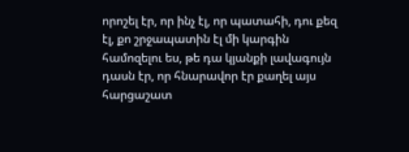որոշել էր, որ ինչ էլ, որ պատահի, դու քեզ էլ, քո շրջապատին էլ մի կարգին համոզելու ես, թե դա կյանքի լավագույն դասն էր, որ հնարավոր էր քաղել այս հարցաշատ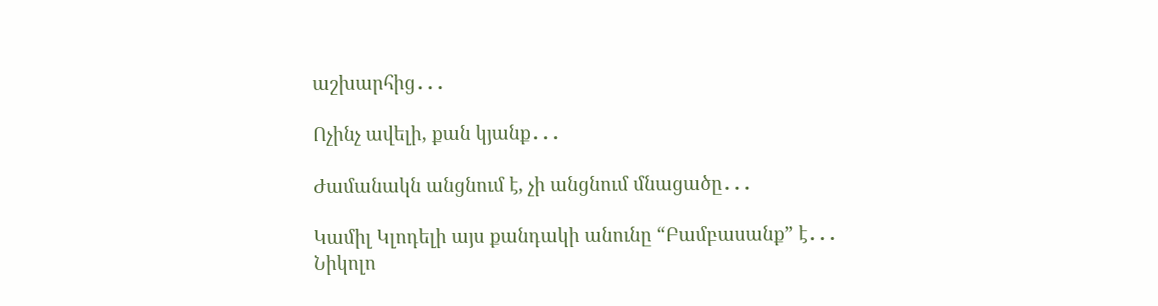աշխարհից․․․

Ոչինչ ավելի, քան կյանք․․․

Ժամանակն անցնում է, չի անցնում մնացածը․․․

Կամիլ Կլոդելի այս քանդակի անունը “Բամբասանք” է․․․
Նիկոլո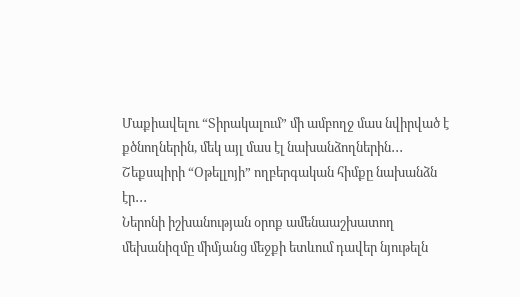Մաքիավելու “Տիրակալում” մի ամբողջ մաս նվիրված է քծնողներին, մեկ այլ մաս էլ նախանձողներին․․․
Շեքսպիրի “Օթելլոյի” ողբերգական հիմքը նախանձն էր․․․
Ներոնի իշխանության օրոք ամենաաշխատող մեխանիզմը միմյանց մեջքի ետևում դավեր նյութելն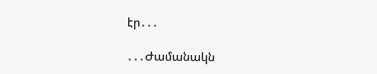էր․․․

․․․Ժամանակն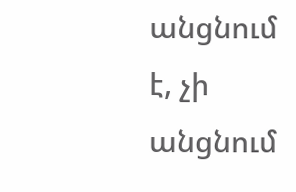անցնում է, չի անցնում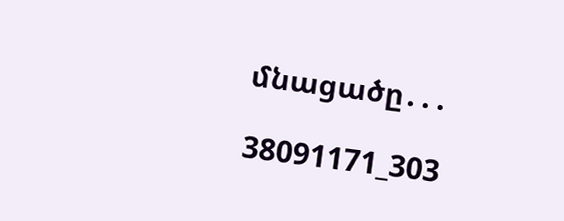մնացածը․․․

38091171_303